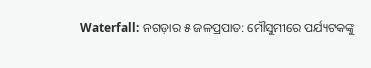Waterfall: ନଗଡ଼ାର ୫ ଜଳପ୍ରପାତ: ମୌସୁମୀରେ ପର୍ଯ୍ୟଟକଙ୍କୁ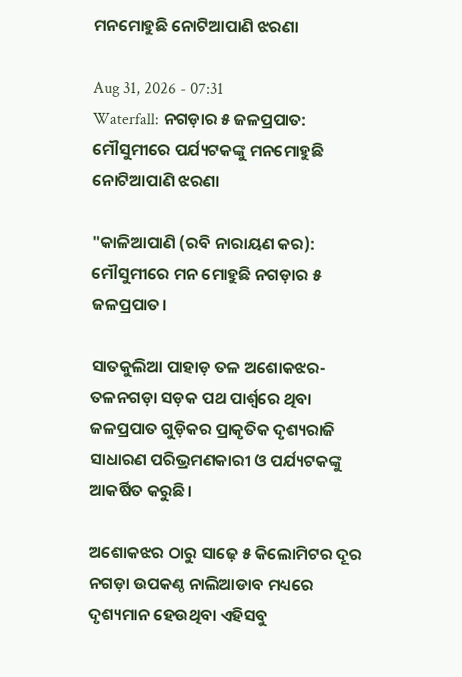ମନମୋହୁଛି ନୋଟିଆପାଣି ଝରଣା

Aug 31, 2026 - 07:31
Waterfall: ନଗଡ଼ାର ୫ ଜଳପ୍ରପାତ: ମୌସୁମୀରେ ପର୍ଯ୍ୟଟକଙ୍କୁ ମନମୋହୁଛି ନୋଟିଆପାଣି ଝରଣା

"କାଳିଆପାଣି (ରବି ନାରାୟଣ କର): ମୌସୁମୀରେ ମନ ମୋହୁଛି ନଗଡ଼ାର ୫ ଜଳପ୍ରପାତ।

ସାତକୁଲିଆ ପାହାଡ଼ ତଳ ଅଶୋକଝର-ତଳନଗଡ଼ା ସଡ଼କ ପଥ ପାର୍ଶ୍ବରେ ଥିବା ଜଳପ୍ରପାତ ଗୁଡ଼ିକର ପ୍ରାକୃତିକ ଦୃଶ୍ୟରାଜି ସାଧାରଣ ପରିଭ୍ରମଣକାରୀ ଓ ପର୍ଯ୍ୟଟକଙ୍କୁ ଆକର୍ଷିତ କରୁଛି।

ଅଶୋକଝର ଠାରୁ ସାଢ଼େ ୫ କିଲୋମିଟର ଦୂର ନଗଡ଼ା ଉପକଣ୍ଠ ନାଲିଆଡାବ ମଧ୍ୟରେ ଦୃଶ୍ୟମାନ ହେଉଥିବା ଏହିସବୁ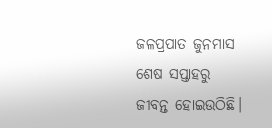ଜଳପ୍ରପାତ ଜୁନମାସ ଶେଷ ସପ୍ତାହରୁ ଜୀବନ୍ତ ହୋଇଉଠିଛି।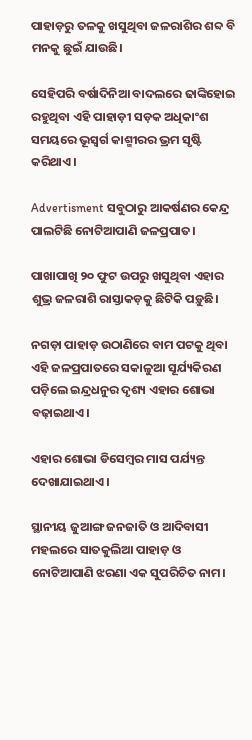ପାହାଡ଼ରୁ ତଳକୁ ଖସୁଥିବା ଜଳରାଶିର ଶବ୍ଦ ବି ମନକୁ ଛୁଇଁ ଯାଉଛି।

ସେହିପରି ବର୍ଷାଦିନିଆ ବାଦଲରେ ଢାଙ୍କିହୋଇ ରହୁଥିବା ଏହି ପାହାଡ଼ୀ ସଡ଼କ ଅଧିକାଂଶ ସମୟରେ ଭୂସ୍ବର୍ଗ କାଶ୍ମୀରର ଭ୍ରମ ସୃଷ୍ଟି କରିଥାଏ।

Advertisment ସବୁଠାରୁ ଆକର୍ଷଣର କେନ୍ଦ୍ର ପାଲଟିଛି ନୋଟିଆପାଣି ଜଳପ୍ରପାତ।

ପାଖାପାଖି ୨୦ ଫୁଟ ଉପରୁ ଖସୁଥିବା ଏହାର ଶୁଭ୍ର ଜଳରାଶି ରାସ୍ତାକଡ଼କୁ ଛିଟିକି ପଡ଼ୁଛି।

ନଗଡ଼ା ପାହାଡ଼ ଉଠାଣିରେ ବାମ ପଟକୁ ଥିବା ଏହି ଜଳପ୍ରପାତରେ ସକାଳୁଆ ସୂର୍ଯ୍ୟକିରଣ ପଡ଼ିଲେ ଇନ୍ଦ୍ରଧନୁର ଦୃଶ୍ୟ ଏହାର ଶୋଭା ବଢ଼ାଇଥାଏ।

ଏହାର ଶୋଭା ଡିସେମ୍ବର ମାସ ପର୍ଯ୍ୟନ୍ତ ଦେଖାଯାଇଥାଏ।

ସ୍ଥାନୀୟ ଜୁଆଙ୍ଗ ଜନଜାତି ଓ ଆଦିବାସୀ ମହଲରେ ସାତକୁଲିଆ ପାହାଡ଼ ଓ ନୋଟିଆପାଣି ଝରଣା ଏକ ସୁପରିଚିତ ନାମ।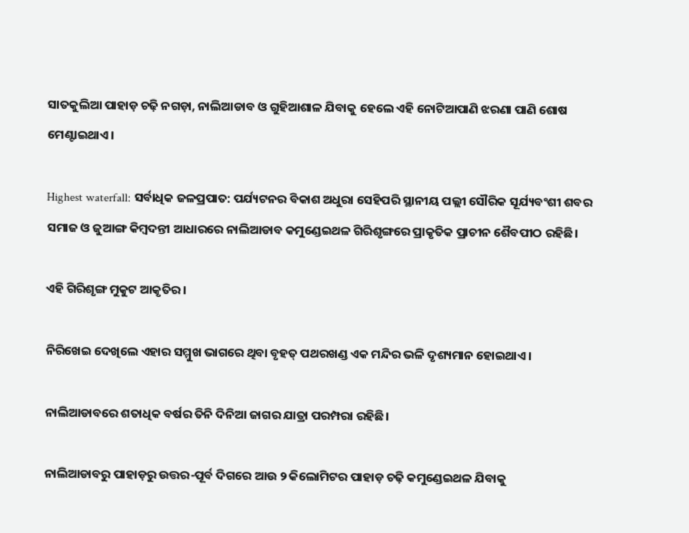ସାତକୁଲିଆ ପାହାଡ଼ ଚଢ଼ି ନଗଡ଼ା, ନାଲିଆଡାବ ଓ ଗୁହିଆଶାଳ ଯିବାକୁ ହେଲେ ଏହି ନୋଟିଆପାଣି ଝରଣା ପାଣି ଶୋଷ ମେଣ୍ଟାଇଥାଏ।

Highest waterfall: ସର୍ବାଧିକ ଜଳପ୍ରପାତ: ପର୍ଯ୍ୟଟନର ବିକାଶ ଅଧୁରା ସେହିପରି ସ୍ଥାନୀୟ ପଲ୍ଲୀ ସୌରିକ ସୂର୍ଯ୍ୟବଂଶୀ ଶବର ସମାଜ ଓ ଜୁଆଙ୍ଗ କିମ୍ବଦନ୍ତୀ ଆଧାରରେ ନାଲିଆଡାବ କମୁଣ୍ଡେଇଥଳ ଗିରିଶୃଙ୍ଗରେ ପ୍ରାକୃତିକ ପ୍ରାଚୀନ ଶୈବପୀଠ ରହିଛି।

ଏହି ଗିରିଶୃଙ୍ଗ ମୁକୁଟ ଆକୃତିର।

ନିରିଖେଇ ଦେଖିଲେ ଏହାର ସମ୍ମୁଖ ଭାଗରେ ଥିବା ବୃହତ୍ ପଥରଖଣ୍ଡ ଏକ ମନ୍ଦିର ଭଳି ଦୃଶ୍ୟମାନ ହୋଇଥାଏ।

ନାଲିଆଡାବରେ ଶତାଧିକ ବର୍ଷର ତିନି ଦିନିଆ ଜାଗର ଯାତ୍ରା ପରମ୍ପରା ରହିଛି।

ନାଲିଆଡାବରୁ ପାହାଡ଼ରୁ ଉତ୍ତର-ପୂର୍ବ ଦିଗ‌ରେ ଆଉ ୨ କିଲୋମିଟର ପାହାଡ଼ ଚଢ଼ି କମୁଣ୍ଡେଇଥଳ ଯିବାକୁ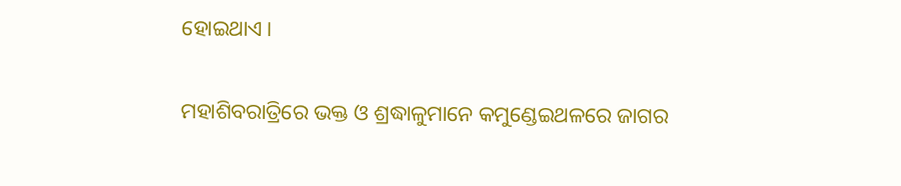ହୋଇଥାଏ।

ମହାଶିବରାତ୍ରିରେ ଭକ୍ତ ଓ ଶ୍ରଦ୍ଧାଳୁମାନେ କମୁଣ୍ଡେଇଥଳରେ ଜାଗର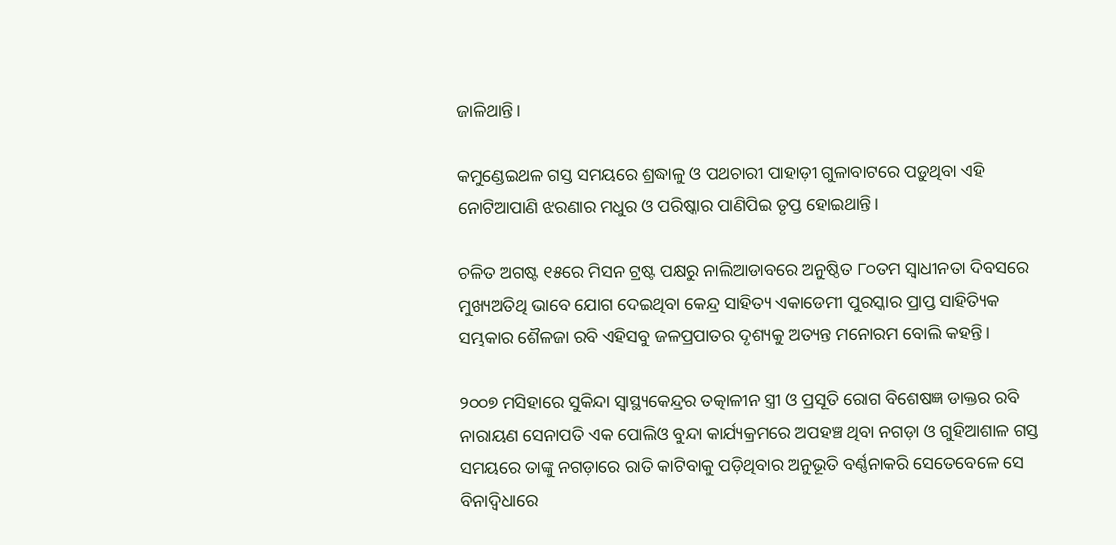ଜାଳିଥାନ୍ତି।

କମୁଣ୍ଡେଇଥଳ ଗସ୍ତ ସମୟରେ ଶ୍ରଦ୍ଧାଳୁ ଓ ପଥଚାରୀ ପାହାଡ଼ୀ ଗୁଳାବାଟରେ ପଡ଼ୁଥିବା ଏହି ନୋଟିଆପାଣି ଝରଣାର ମଧୁର ଓ ପରିଷ୍କାର ପାଣିପିଇ ତୃପ୍ତ ହୋଇଥାନ୍ତି।

ଚଳିତ ଅଗଷ୍ଟ ୧୫ରେ ମିସନ ଟ୍ରଷ୍ଟ ପକ୍ଷରୁ ନାଲିଆଡାବରେ ଅନୁଷ୍ଠିତ ୮୦ତମ ସ୍ବାଧୀନତା ଦିବସରେ ମୁଖ୍ୟଅତିଥି ଭାବେ ଯୋଗ ଦେଇଥିବା କେନ୍ଦ୍ର ସାହିତ୍ୟ ଏକାଡେମୀ ପୁରସ୍କାର ପ୍ରାପ୍ତ ସାହିତ୍ୟିକ ସମ୍ଭକାର ଶୈଳଜା ରବି ଏହିସବୁ ଜଳପ୍ରପାତର ଦୃଶ୍ୟକୁ ଅତ୍ୟନ୍ତ ମନୋରମ ବୋଲି କହନ୍ତି।

୨୦୦୭ ମସିହାରେ ସୁକିନ୍ଦା ସ୍ବାସ୍ଥ୍ୟକେନ୍ଦ୍ରର ତତ୍କାଳୀନ ସ୍ତ୍ରୀ ଓ ପ୍ରସୂତି ରୋଗ ବିଶେଷଜ୍ଞ ଡାକ୍ତର ରବି ନାରାୟଣ ସେନାପତି ଏକ ପୋଲିଓ ବୁନ୍ଦା କାର୍ଯ୍ୟକ୍ରମରେ ଅପହଞ୍ଚ ଥିବା ନଗଡ଼ା ଓ ଗୁହିଆଶାଳ ଗସ୍ତ ସମୟରେ ତାଙ୍କୁ ନଗଡ଼ାରେ ରାତି କାଟିବାକୁ ପଡ଼ିଥିବାର ଅନୁଭୂତି ବର୍ଣ୍ଣନାକରି ସେତେବେଳେ ସେ ବିନାଦ୍ବିଧାରେ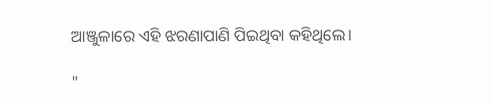ଆଞ୍ଜୁଳାରେ ଏହି ଝରଣାପାଣି ପିଇଥିବା କହିଥିଲେ।

"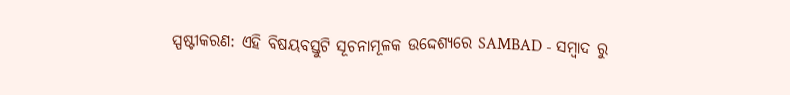ସ୍ପଷ୍ଟୀକରଣ: ଏହି ବିଷୟବସ୍ତୁଟି ସୂଚନାମୂଳକ ଉଦ୍ଦେଶ୍ୟରେ SAMBAD - ସମ୍ବାଦ ରୁ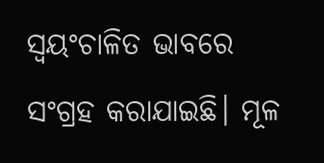ସ୍ୱୟଂଚାଳିତ ଭାବରେ ସଂଗ୍ରହ କରାଯାଇଛି। ମୂଳ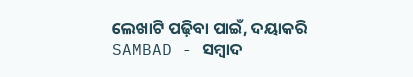ଲେଖାଟି ପଢ଼ିବା ପାଇଁ, ଦୟାକରି SAMBAD - ସମ୍ବାଦ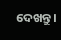ଦେଖନ୍ତୁ।